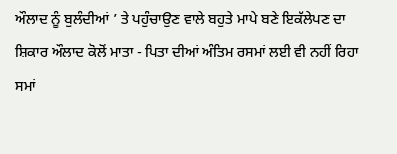ਔਲਾਦ ਨੂੰ ਬੁਲੰਦੀਆਂ ’ ਤੇ ਪਹੁੰਚਾਉਣ ਵਾਲੇ ਬਹੁਤੇ ਮਾਪੇ ਬਣੇ ਇਕੱਲੇਪਣ ਦਾ ਸ਼ਿਕਾਰ ਔਲਾਦ ਕੋਲੋਂ ਮਾਤਾ - ਪਿਤਾ ਦੀਆਂ ਅੰਤਿਮ ਰਸਮਾਂ ਲਈ ਵੀ ਨਹੀਂ ਰਿਹਾ ਸਮਾਂ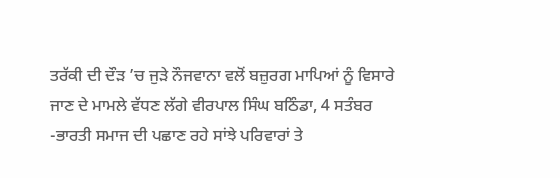ਤਰੱਕੀ ਦੀ ਦੌੜ ’ਚ ਜੁੜੇ ਨੌਜਵਾਨਾ ਵਲੋਂ ਬਜ਼ੁਰਗ ਮਾਪਿਆਂ ਨੂੰ ਵਿਸਾਰੇ ਜਾਣ ਦੇ ਮਾਮਲੇ ਵੱਧਣ ਲੱਗੇ ਵੀਰਪਾਲ ਸਿੰਘ ਬਠਿੰਡਾ, 4 ਸਤੰਬਰ -ਭਾਰਤੀ ਸਮਾਜ ਦੀ ਪਛਾਣ ਰਹੇ ਸਾਂਝੇ ਪਰਿਵਾਰਾਂ ਤੇ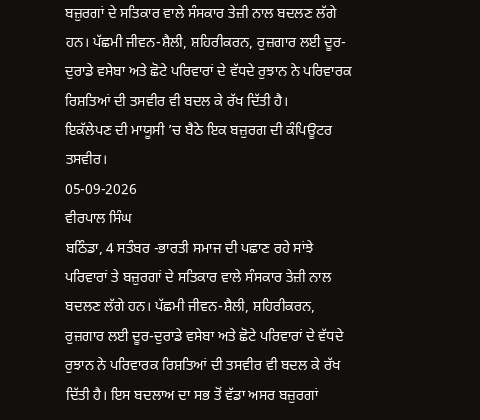ਬਜ਼ੁਰਗਾਂ ਦੇ ਸਤਿਕਾਰ ਵਾਲੇ ਸੰਸਕਾਰ ਤੇਜ਼ੀ ਨਾਲ ਬਦਲਣ ਲੱਗੇ ਹਨ। ਪੱਛਮੀ ਜੀਵਨ-ਸ਼ੈਲੀ, ਸ਼ਹਿਰੀਕਰਨ, ਰੁਜ਼ਗਾਰ ਲਈ ਦੂਰ-ਦੁਰਾਡੇ ਵਸੇਬਾ ਅਤੇ ਛੋਟੇ ਪਰਿਵਾਰਾਂ ਦੇ ਵੱਧਦੇ ਰੁਝਾਨ ਨੇ ਪਰਿਵਾਰਕ ਰਿਸ਼ਤਿਆਂ ਦੀ ਤਸਵੀਰ ਵੀ ਬਦਲ ਕੇ ਰੱਖ ਦਿੱਤੀ ਹੈ।
ਇਕੱਲੇਪਣ ਦੀ ਮਾਯੂਸੀ ’ਚ ਬੈਠੇ ਇਕ ਬਜ਼ੁਰਗ ਦੀ ਕੰਪਿਊਟਰ ਤਸਵੀਰ।
05-09-2026
ਵੀਰਪਾਲ ਸਿੰਘ
ਬਠਿੰਡਾ, 4 ਸਤੰਬਰ -ਭਾਰਤੀ ਸਮਾਜ ਦੀ ਪਛਾਣ ਰਹੇ ਸਾਂਝੇ ਪਰਿਵਾਰਾਂ ਤੇ ਬਜ਼ੁਰਗਾਂ ਦੇ ਸਤਿਕਾਰ ਵਾਲੇ ਸੰਸਕਾਰ ਤੇਜ਼ੀ ਨਾਲ ਬਦਲਣ ਲੱਗੇ ਹਨ। ਪੱਛਮੀ ਜੀਵਨ-ਸ਼ੈਲੀ, ਸ਼ਹਿਰੀਕਰਨ, ਰੁਜ਼ਗਾਰ ਲਈ ਦੂਰ-ਦੁਰਾਡੇ ਵਸੇਬਾ ਅਤੇ ਛੋਟੇ ਪਰਿਵਾਰਾਂ ਦੇ ਵੱਧਦੇ ਰੁਝਾਨ ਨੇ ਪਰਿਵਾਰਕ ਰਿਸ਼ਤਿਆਂ ਦੀ ਤਸਵੀਰ ਵੀ ਬਦਲ ਕੇ ਰੱਖ ਦਿੱਤੀ ਹੈ। ਇਸ ਬਦਲਾਅ ਦਾ ਸਭ ਤੋਂ ਵੱਡਾ ਅਸਰ ਬਜ਼ੁਰਗਾਂ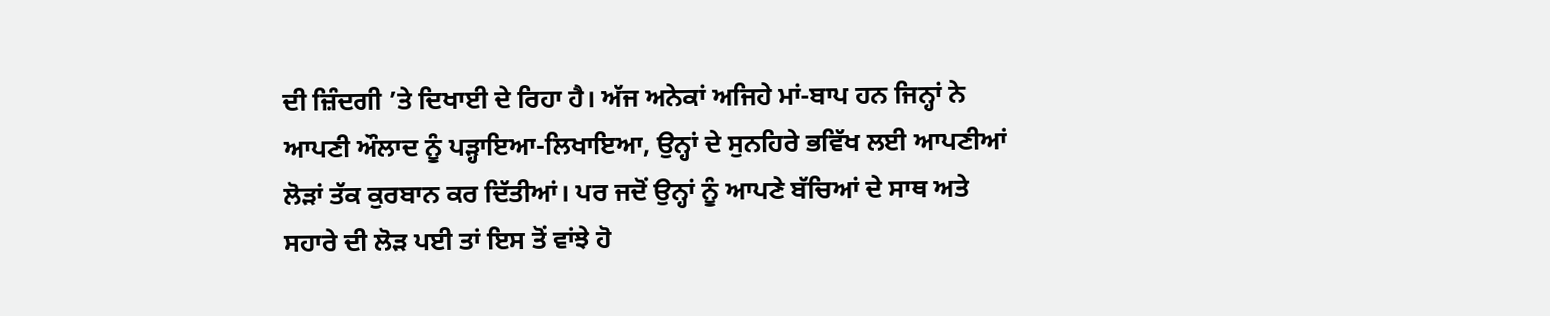ਦੀ ਜ਼ਿੰਦਗੀ ’ਤੇ ਦਿਖਾਈ ਦੇ ਰਿਹਾ ਹੈ। ਅੱਜ ਅਨੇਕਾਂ ਅਜਿਹੇ ਮਾਂ-ਬਾਪ ਹਨ ਜਿਨ੍ਹਾਂ ਨੇ ਆਪਣੀ ਔਲਾਦ ਨੂੰ ਪੜ੍ਹਾਇਆ-ਲਿਖਾਇਆ, ਉਨ੍ਹਾਂ ਦੇ ਸੁਨਹਿਰੇ ਭਵਿੱਖ ਲਈ ਆਪਣੀਆਂ ਲੋੜਾਂ ਤੱਕ ਕੁਰਬਾਨ ਕਰ ਦਿੱਤੀਆਂ। ਪਰ ਜਦੋਂ ਉਨ੍ਹਾਂ ਨੂੰ ਆਪਣੇ ਬੱਚਿਆਂ ਦੇ ਸਾਥ ਅਤੇ ਸਹਾਰੇ ਦੀ ਲੋੜ ਪਈ ਤਾਂ ਇਸ ਤੋਂ ਵਾਂਝੇ ਹੋ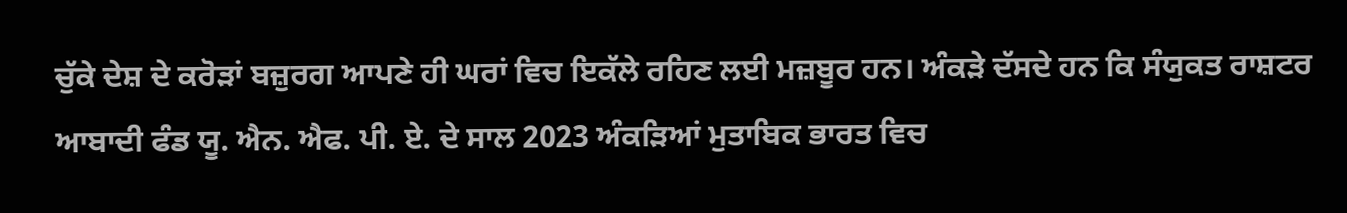ਚੁੱਕੇ ਦੇਸ਼ ਦੇ ਕਰੋੜਾਂ ਬਜ਼ੁਰਗ ਆਪਣੇ ਹੀ ਘਰਾਂ ਵਿਚ ਇਕੱਲੇ ਰਹਿਣ ਲਈ ਮਜ਼ਬੂਰ ਹਨ। ਅੰਕੜੇ ਦੱਸਦੇ ਹਨ ਕਿ ਸੰਯੁਕਤ ਰਾਸ਼ਟਰ ਆਬਾਦੀ ਫੰਡ ਯੂ. ਐਨ. ਐਫ. ਪੀ. ਏ. ਦੇ ਸਾਲ 2023 ਅੰਕੜਿਆਂ ਮੁਤਾਬਿਕ ਭਾਰਤ ਵਿਚ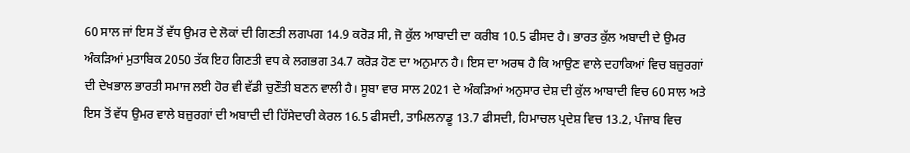60 ਸਾਲ ਜਾਂ ਇਸ ਤੋਂ ਵੱਧ ਉਮਰ ਦੇ ਲੋਕਾਂ ਦੀ ਗਿਣਤੀ ਲਗਪਗ 14.9 ਕਰੋੜ ਸੀ, ਜੋ ਕੁੱਲ ਆਬਾਦੀ ਦਾ ਕਰੀਬ 10.5 ਫੀਸਦ ਹੈ। ਭਾਰਤ ਕੁੱਲ ਅਬਾਦੀ ਦੇ ਉਮਰ ਅੰਕੜਿਆਂ ਮੁਤਾਬਿਕ 2050 ਤੱਕ ਇਹ ਗਿਣਤੀ ਵਧ ਕੇ ਲਗਭਗ 34.7 ਕਰੋੜ ਹੋਣ ਦਾ ਅਨੁਮਾਨ ਹੈ। ਇਸ ਦਾ ਅਰਥ ਹੈ ਕਿ ਆਉਣ ਵਾਲੇ ਦਹਾਕਿਆਂ ਵਿਚ ਬਜ਼ੁਰਗਾਂ ਦੀ ਦੇਖਭਾਲ ਭਾਰਤੀ ਸਮਾਜ ਲਈ ਹੋਰ ਵੀ ਵੱਡੀ ਚੁਣੌਤੀ ਬਣਨ ਵਾਲੀ ਹੈ। ਸੂਬਾ ਵਾਰ ਸਾਲ 2021 ਦੇ ਅੰਕੜਿਆਂ ਅਨੁਸਾਰ ਦੇਸ਼ ਦੀ ਕੁੱਲ ਆਬਾਦੀ ਵਿਚ 60 ਸਾਲ ਅਤੇ ਇਸ ਤੋਂ ਵੱਧ ਉਮਰ ਵਾਲੇ ਬਜ਼ੁਰਗਾਂ ਦੀ ਅਬਾਦੀ ਦੀ ਹਿੱਸੇਦਾਰੀ ਕੇਰਲ 16.5 ਫੀਸਦੀ, ਤਾਮਿਲਨਾਡੂ 13.7 ਫੀਸਦੀ, ਹਿਮਾਚਲ ਪ੍ਰਦੇਸ਼ ਵਿਚ 13.2, ਪੰਜਾਬ ਵਿਚ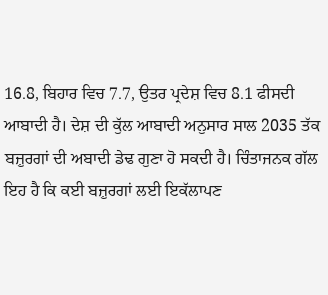16.8, ਬਿਹਾਰ ਵਿਚ 7.7, ਉਤਰ ਪ੍ਰਦੇਸ਼ ਵਿਚ 8.1 ਫੀਸਦੀ ਆਬਾਦੀ ਹੈ। ਦੇਸ਼ ਦੀ ਕੁੱਲ ਆਬਾਦੀ ਅਨੁਸਾਰ ਸਾਲ 2035 ਤੱਕ ਬਜ਼ੁਰਗਾਂ ਦੀ ਅਬਾਦੀ ਡੇਢ ਗੁਣਾ ਹੋ ਸਕਦੀ ਹੈ। ਚਿੰਤਾਜਨਕ ਗੱਲ ਇਹ ਹੈ ਕਿ ਕਈ ਬਜ਼ੁਰਗਾਂ ਲਈ ਇਕੱਲਾਪਣ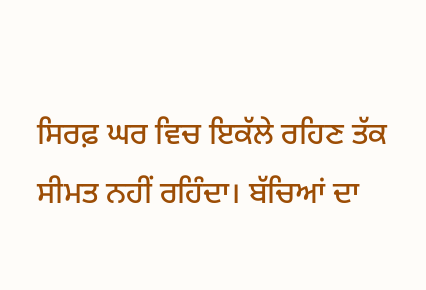ਸਿਰਫ਼ ਘਰ ਵਿਚ ਇਕੱਲੇ ਰਹਿਣ ਤੱਕ ਸੀਮਤ ਨਹੀਂ ਰਹਿੰਦਾ। ਬੱਚਿਆਂ ਦਾ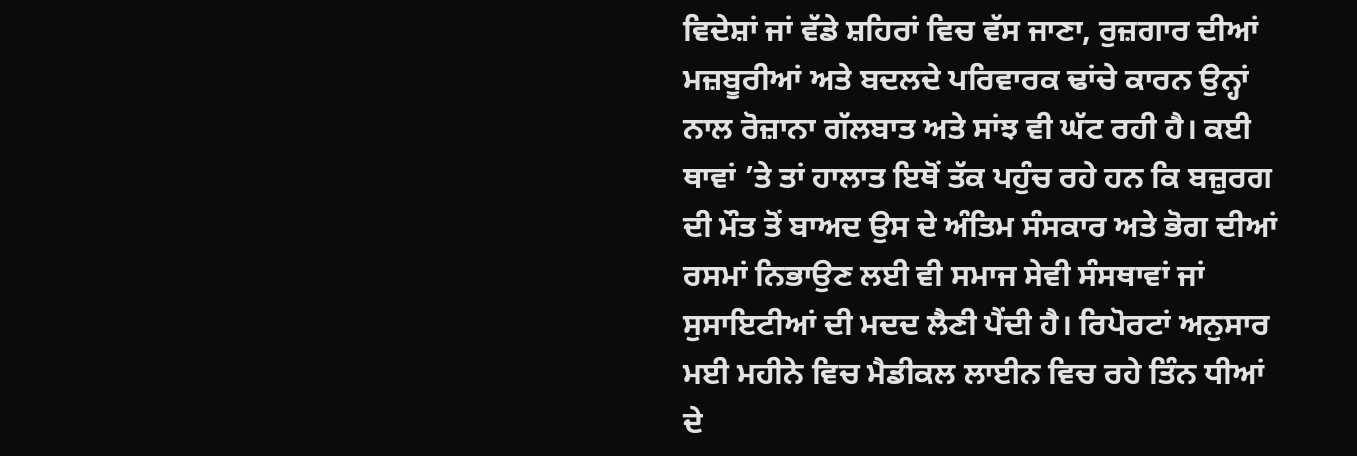ਵਿਦੇਸ਼ਾਂ ਜਾਂ ਵੱਡੇ ਸ਼ਹਿਰਾਂ ਵਿਚ ਵੱਸ ਜਾਣਾ, ਰੁਜ਼ਗਾਰ ਦੀਆਂ ਮਜ਼ਬੂਰੀਆਂ ਅਤੇ ਬਦਲਦੇ ਪਰਿਵਾਰਕ ਢਾਂਚੇ ਕਾਰਨ ਉਨ੍ਹਾਂ ਨਾਲ ਰੋਜ਼ਾਨਾ ਗੱਲਬਾਤ ਅਤੇ ਸਾਂਝ ਵੀ ਘੱਟ ਰਹੀ ਹੈ। ਕਈ ਥਾਵਾਂ ’ਤੇ ਤਾਂ ਹਾਲਾਤ ਇਥੋਂ ਤੱਕ ਪਹੁੰਚ ਰਹੇ ਹਨ ਕਿ ਬਜ਼ੁਰਗ ਦੀ ਮੌਤ ਤੋਂ ਬਾਅਦ ਉਸ ਦੇ ਅੰਤਿਮ ਸੰਸਕਾਰ ਅਤੇ ਭੋਗ ਦੀਆਂ ਰਸਮਾਂ ਨਿਭਾਉਣ ਲਈ ਵੀ ਸਮਾਜ ਸੇਵੀ ਸੰਸਥਾਵਾਂ ਜਾਂ ਸੁਸਾਇਟੀਆਂ ਦੀ ਮਦਦ ਲੈਣੀ ਪੈਂਦੀ ਹੈ। ਰਿਪੋਰਟਾਂ ਅਨੁਸਾਰ ਮਈ ਮਹੀਨੇ ਵਿਚ ਮੈਡੀਕਲ ਲਾਈਨ ਵਿਚ ਰਹੇ ਤਿੰਨ ਧੀਆਂ ਦੇ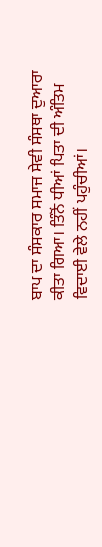ਬਾਪ ਦਾ ਸੰਸਕਾਰ ਸਮਾਜ ਸੇਵੀ ਸੰਸਥਾ ਦੁਆਰਾ ਕੀਤਾ ਗਿਆ। ਤਿੰਨੋਂ ਧੀਆਂ ਪਿਤਾ ਦੀ ਅੰਤਿਮ ਵਿਦਾਈ ਵੇਲੇ ਨਹੀਂ ਪਹੁੰਚੀਆਂ।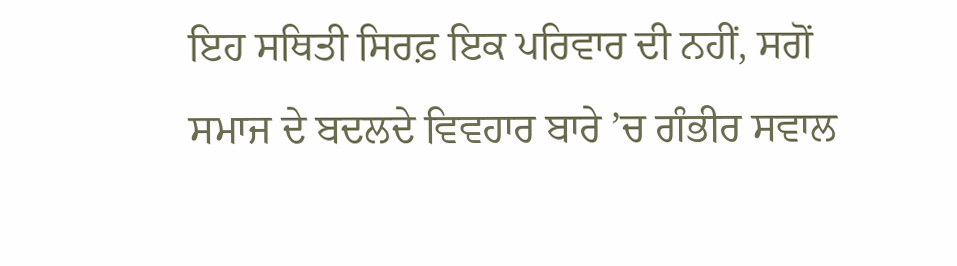ਇਹ ਸਥਿਤੀ ਸਿਰਫ਼ ਇਕ ਪਰਿਵਾਰ ਦੀ ਨਹੀਂ, ਸਗੋਂ ਸਮਾਜ ਦੇ ਬਦਲਦੇ ਵਿਵਹਾਰ ਬਾਰੇ ’ਚ ਗੰਭੀਰ ਸਵਾਲ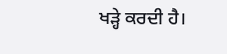ਖੜ੍ਹੇ ਕਰਦੀ ਹੈ।